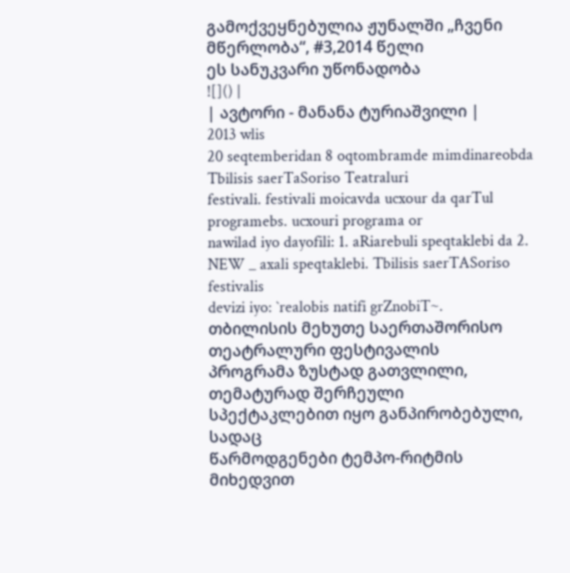გამოქვეყნებულია ჟუნალში „ჩვენი მწერლობა“, #3,2014 წელი
ეს სანუკვარი უწონადობა
![]() |
| ავტორი - მანანა ტურიაშვილი |
2013 wlis
20 seqtemberidan 8 oqtombramde mimdinareobda Tbilisis saerTaSoriso Teatraluri
festivali. festivali moicavda ucxour da qarTul programebs. ucxouri programa or
nawilad iyo dayofili: 1. aRiarebuli speqtaklebi da 2. NEW _ axali speqtaklebi. Tbilisis saerTASoriso festivalis
devizi iyo: `realobis natifi grZnobiT~.
თბილისის მეხუთე საერთაშორისო თეატრალური ფესტივალის
პროგრამა ზუსტად გათვლილი, თემატურად შერჩეული სპექტაკლებით იყო განპირობებული, სადაც
წარმოდგენები ტემპო-რიტმის მიხედვით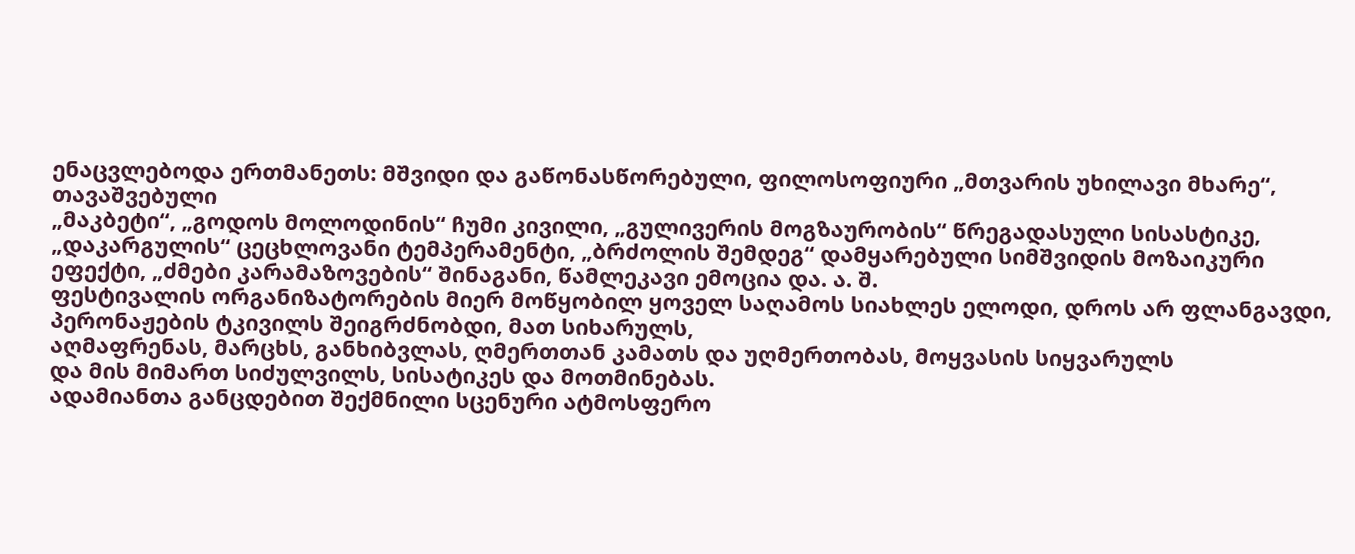ენაცვლებოდა ერთმანეთს: მშვიდი და გაწონასწორებული, ფილოსოფიური „მთვარის უხილავი მხარე“, თავაშვებული
„მაკბეტი“, „გოდოს მოლოდინის“ ჩუმი კივილი, „გულივერის მოგზაურობის“ წრეგადასული სისასტიკე,
„დაკარგულის“ ცეცხლოვანი ტემპერამენტი, „ბრძოლის შემდეგ“ დამყარებული სიმშვიდის მოზაიკური
ეფექტი, „ძმები კარამაზოვების“ შინაგანი, წამლეკავი ემოცია და. ა. შ.
ფესტივალის ორგანიზატორების მიერ მოწყობილ ყოველ საღამოს სიახლეს ელოდი, დროს არ ფლანგავდი, პერონაჟების ტკივილს შეიგრძნობდი, მათ სიხარულს,
აღმაფრენას, მარცხს, განხიბვლას, ღმერთთან კამათს და უღმერთობას, მოყვასის სიყვარულს
და მის მიმართ სიძულვილს, სისატიკეს და მოთმინებას.
ადამიანთა განცდებით შექმნილი სცენური ატმოსფერო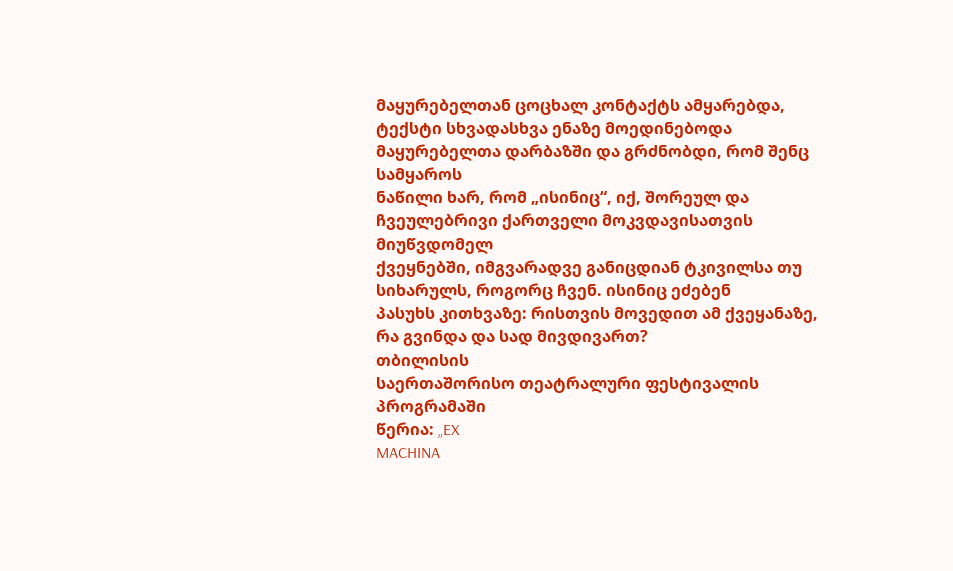მაყურებელთან ცოცხალ კონტაქტს ამყარებდა,
ტექსტი სხვადასხვა ენაზე მოედინებოდა მაყურებელთა დარბაზში და გრძნობდი, რომ შენც სამყაროს
ნაწილი ხარ, რომ „ისინიც“, იქ, შორეულ და ჩვეულებრივი ქართველი მოკვდავისათვის მიუწვდომელ
ქვეყნებში, იმგვარადვე განიცდიან ტკივილსა თუ სიხარულს, როგორც ჩვენ. ისინიც ეძებენ
პასუხს კითხვაზე: რისთვის მოვედით ამ ქვეყანაზე, რა გვინდა და სად მივდივართ?
თბილისის
საერთაშორისო თეატრალური ფესტივალის პროგრამაში
წერია: „EX
MACHINA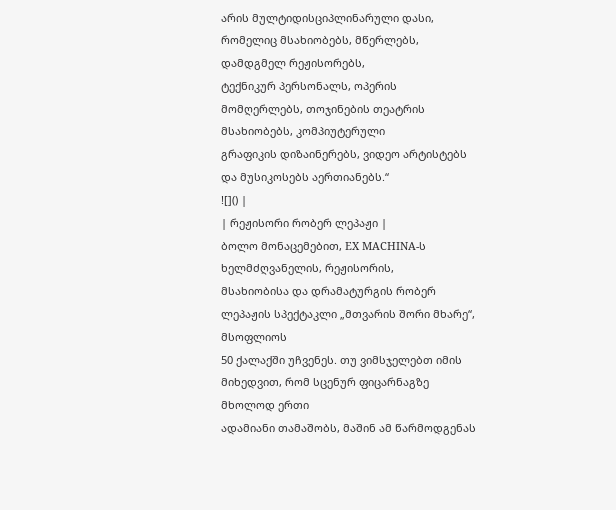არის მულტიდისციპლინარული დასი, რომელიც მსახიობებს, მწერლებს, დამდგმელ რეჟისორებს,
ტექნიკურ პერსონალს, ოპერის მომღერლებს, თოჯინების თეატრის მსახიობებს, კომპიუტერული
გრაფიკის დიზაინერებს, ვიდეო არტისტებს და მუსიკოსებს აერთიანებს.“
![]() |
| რეჟისორი რობერ ლეპაჟი |
ბოლო მონაცემებით, EX MACHINA-ს ხელმძღვანელის, რეჟისორის,
მსახიობისა და დრამატურგის რობერ ლეპაჟის სპექტაკლი „მთვარის შორი მხარე“, მსოფლიოს
50 ქალაქში უჩვენეს. თუ ვიმსჯელებთ იმის მიხედვით, რომ სცენურ ფიცარნაგზე მხოლოდ ერთი
ადამიანი თამაშობს, მაშინ ამ წარმოდგენას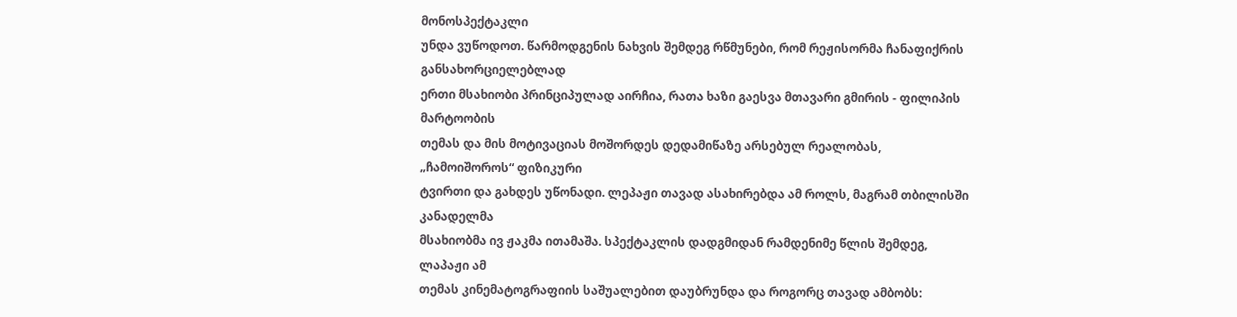მონოსპექტაკლი
უნდა ვუწოდოთ. წარმოდგენის ნახვის შემდეგ რწმუნები, რომ რეჟისორმა ჩანაფიქრის განსახორციელებლად
ერთი მსახიობი პრინციპულად აირჩია, რათა ხაზი გაესვა მთავარი გმირის - ფილიპის მარტოობის
თემას და მის მოტივაციას მოშორდეს დედამიწაზე არსებულ რეალობას, „ჩამოიშოროს“ ფიზიკური
ტვირთი და გახდეს უწონადი. ლეპაჟი თავად ასახირებდა ამ როლს, მაგრამ თბილისში კანადელმა
მსახიობმა ივ ჟაკმა ითამაშა. სპექტაკლის დადგმიდან რამდენიმე წლის შემდეგ, ლაპაჟი ამ
თემას კინემატოგრაფიის საშუალებით დაუბრუნდა და როგორც თავად ამბობს: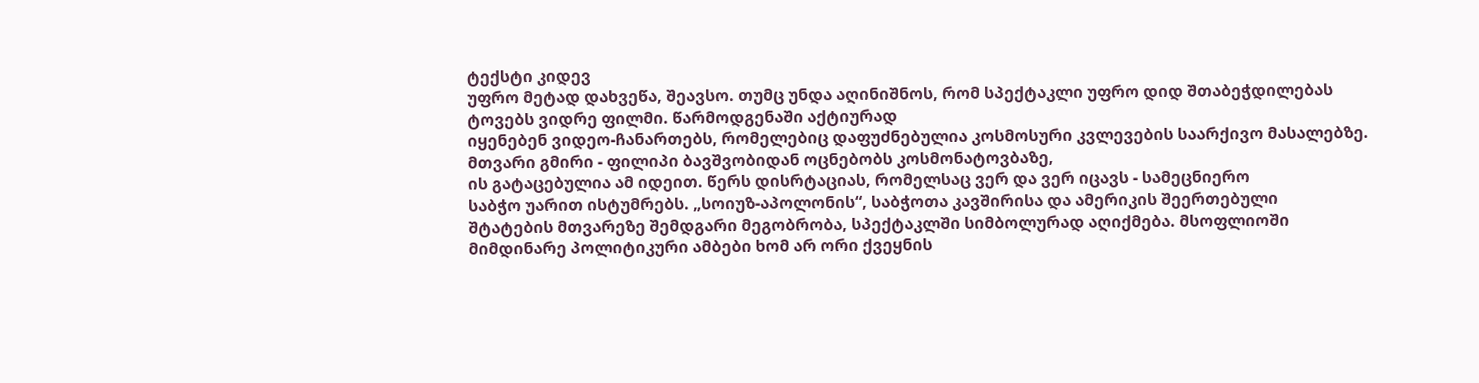ტექსტი კიდევ
უფრო მეტად დახვეწა, შეავსო. თუმც უნდა აღინიშნოს, რომ სპექტაკლი უფრო დიდ შთაბეჭდილებას
ტოვებს ვიდრე ფილმი. წარმოდგენაში აქტიურად
იყენებენ ვიდეო-ჩანართებს, რომელებიც დაფუძნებულია კოსმოსური კვლევების საარქივო მასალებზე.
მთვარი გმირი - ფილიპი ბავშვობიდან ოცნებობს კოსმონატოვბაზე,
ის გატაცებულია ამ იდეით. წერს დისრტაციას, რომელსაც ვერ და ვერ იცავს - სამეცნიერო
საბჭო უარით ისტუმრებს. „სოიუზ-აპოლონის“, საბჭოთა კავშირისა და ამერიკის შეერთებული
შტატების მთვარეზე შემდგარი მეგობრობა, სპექტაკლში სიმბოლურად აღიქმება. მსოფლიოში
მიმდინარე პოლიტიკური ამბები ხომ არ ორი ქვეყნის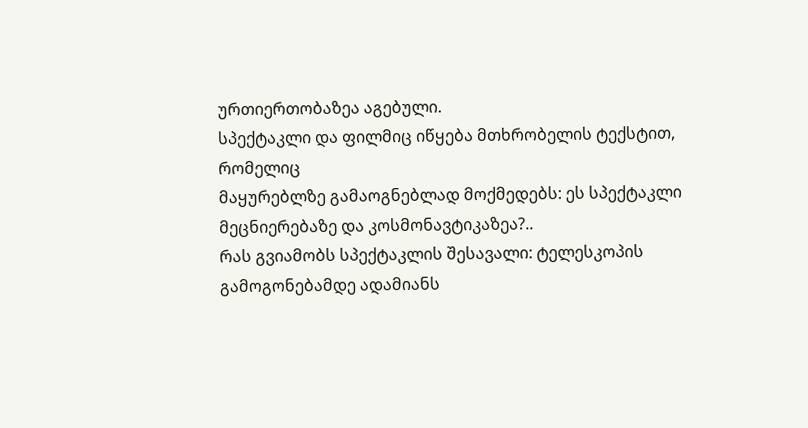ურთიერთობაზეა აგებული.
სპექტაკლი და ფილმიც იწყება მთხრობელის ტექსტით, რომელიც
მაყურებლზე გამაოგნებლად მოქმედებს: ეს სპექტაკლი მეცნიერებაზე და კოსმონავტიკაზეა?..
რას გვიამობს სპექტაკლის შესავალი: ტელესკოპის გამოგონებამდე ადამიანს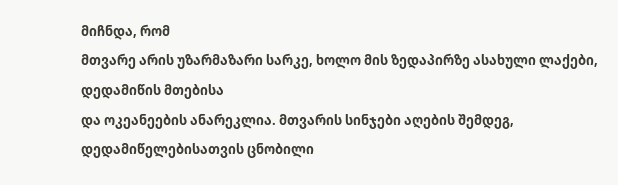მიჩნდა, რომ
მთვარე არის უზარმაზარი სარკე, ხოლო მის ზედაპირზე ასახული ლაქები, დედამიწის მთებისა
და ოკეანეების ანარეკლია. მთვარის სინჯები აღების შემდეგ, დედამიწელებისათვის ცნობილი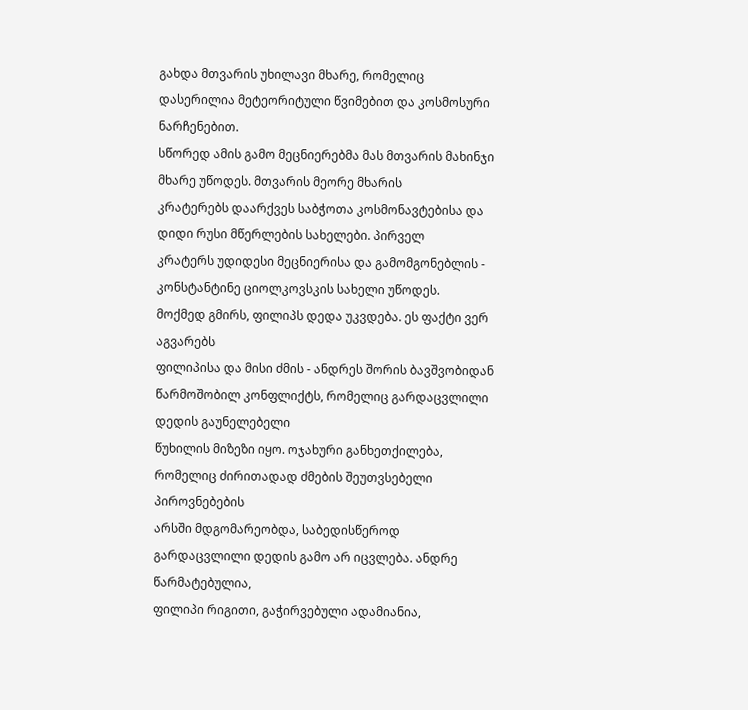გახდა მთვარის უხილავი მხარე, რომელიც დასერილია მეტეორიტული წვიმებით და კოსმოსური ნარჩენებით.
სწორედ ამის გამო მეცნიერებმა მას მთვარის მახინჯი მხარე უწოდეს. მთვარის მეორე მხარის
კრატერებს დაარქვეს საბჭოთა კოსმონავტებისა და დიდი რუსი მწერლების სახელები. პირველ
კრატერს უდიდესი მეცნიერისა და გამომგონებლის - კონსტანტინე ციოლკოვსკის სახელი უწოდეს.
მოქმედ გმირს, ფილიპს დედა უკვდება. ეს ფაქტი ვერ აგვარებს
ფილიპისა და მისი ძმის - ანდრეს შორის ბავშვობიდან წარმოშობილ კონფლიქტს, რომელიც გარდაცვლილი დედის გაუნელებელი
წუხილის მიზეზი იყო. ოჯახური განხეთქილება, რომელიც ძირითადად ძმების შეუთვსებელი პიროვნებების
არსში მდგომარეობდა, საბედისწეროდ გარდაცვლილი დედის გამო არ იცვლება. ანდრე წარმატებულია,
ფილიპი რიგითი, გაჭირვებული ადამიანია,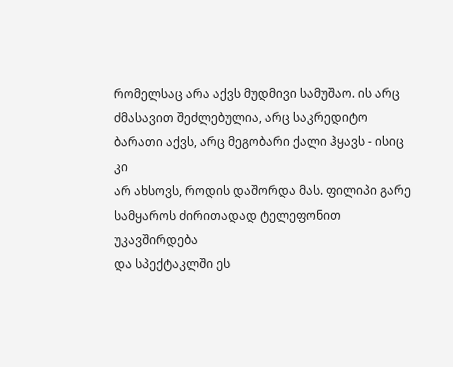რომელსაც არა აქვს მუდმივი სამუშაო. ის არც
ძმასავით შეძლებულია, არც საკრედიტო ბარათი აქვს, არც მეგობარი ქალი ჰყავს - ისიც კი
არ ახსოვს, როდის დაშორდა მას. ფილიპი გარე სამყაროს ძირითადად ტელეფონით უკავშირდება
და სპექტაკლში ეს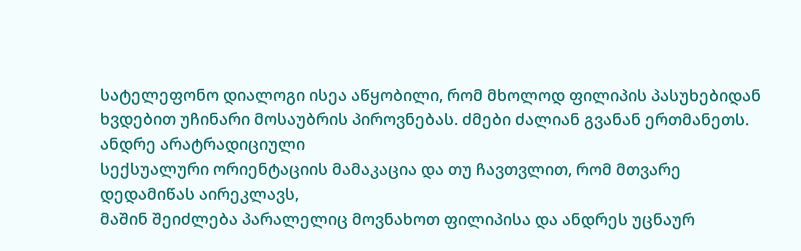სატელეფონო დიალოგი ისეა აწყობილი, რომ მხოლოდ ფილიპის პასუხებიდან
ხვდებით უჩინარი მოსაუბრის პიროვნებას. ძმები ძალიან გვანან ერთმანეთს. ანდრე არატრადიციული
სექსუალური ორიენტაციის მამაკაცია და თუ ჩავთვლით, რომ მთვარე დედამიწას აირეკლავს,
მაშინ შეიძლება პარალელიც მოვნახოთ ფილიპისა და ანდრეს უცნაურ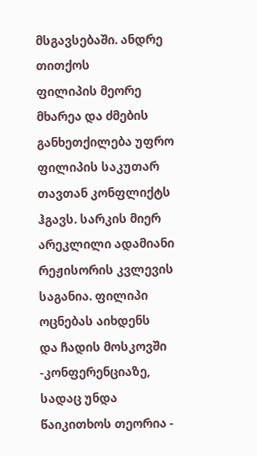მსგავსებაში. ანდრე თითქოს
ფილიპის მეორე მხარეა და ძმების განხეთქილება უფრო ფილიპის საკუთარ თავთან კონფლიქტს
ჰგავს. სარკის მიერ არეკლილი ადამიანი რეჟისორის კვლევის საგანია. ფილიპი ოცნებას აიხდენს
და ჩადის მოსკოვში -კონფერენციაზე, სადაც უნდა წაიკითხოს თეორია -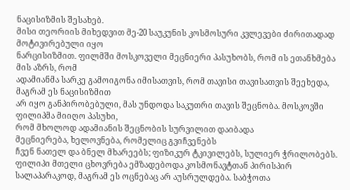ნაცისიზმის შესახებ.
მისი თეორიის მიხედვით მე-20 საუკუნის კოსმოსური კვლევები ძირითადად მოტივირებული იყო
ნარცისიზმით. ფილმში მოსკოველი მეცნიერი პასუხობს, რომ ის ეთანხმება მის აზრს, რომ
ადამიანმა სარკე გამოიგონა იმისათვის, რომ თავისი თავისათვის შეეხედა, მაგრამ ეს ნაცისიზმით
არ იყო განპირობებული, მას უნდოდა საკუთრი თავის შეცნობა. მოსკოვში ფილიპმა მიიღო პასუხი,
რომ მხოლოდ ადამიანის შეცნობის სურვილით დაიბადა
მეცნიერება, ხელოვნება, რომელიც გვიჩვენებს
ჩვენ ნათელ და ბნელ მხარეებს; ფიზიკურ ტკივილებს, სულიერ ჭრილობებს.
ფილიპი მთელი ცხოვრება ემზადებოდა კოსმონავტთან პირისპირ
სალაპარაკოდ, მაგრამ ეს ოცნებაც არ აუსრულდება. საბჭოთა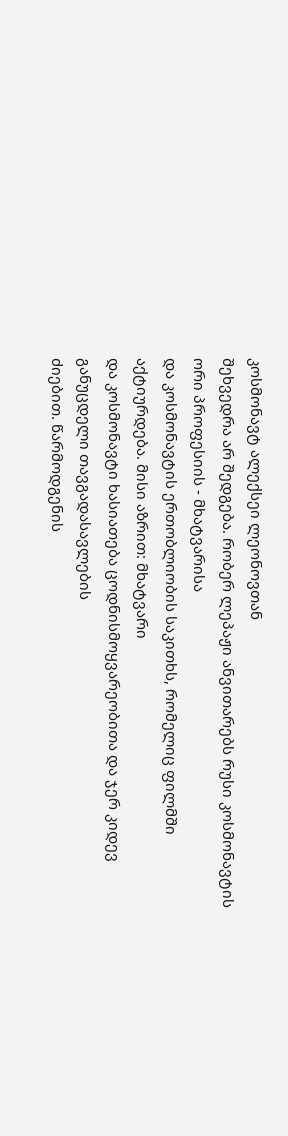კოსმონავტ ალექსეი ლეონოვთან
შეხვედრა არ შედგება. რობერ ლეპაჟი ანვითარებს რუსი კოსმონავტის ორი პროფესიის - მხატვარისა
და კოსმონავტის ერთობლიობის საკითხს, რომელიც ფილმში აქტიურდება. მისი აზრით: მხატვარი
და კოსმონავტი ხასიათება ცოდნისმოყვარეობითა და ჯერ კიდევ განუცდელი თავგადასავლების
ძიებით. წარმოდგენის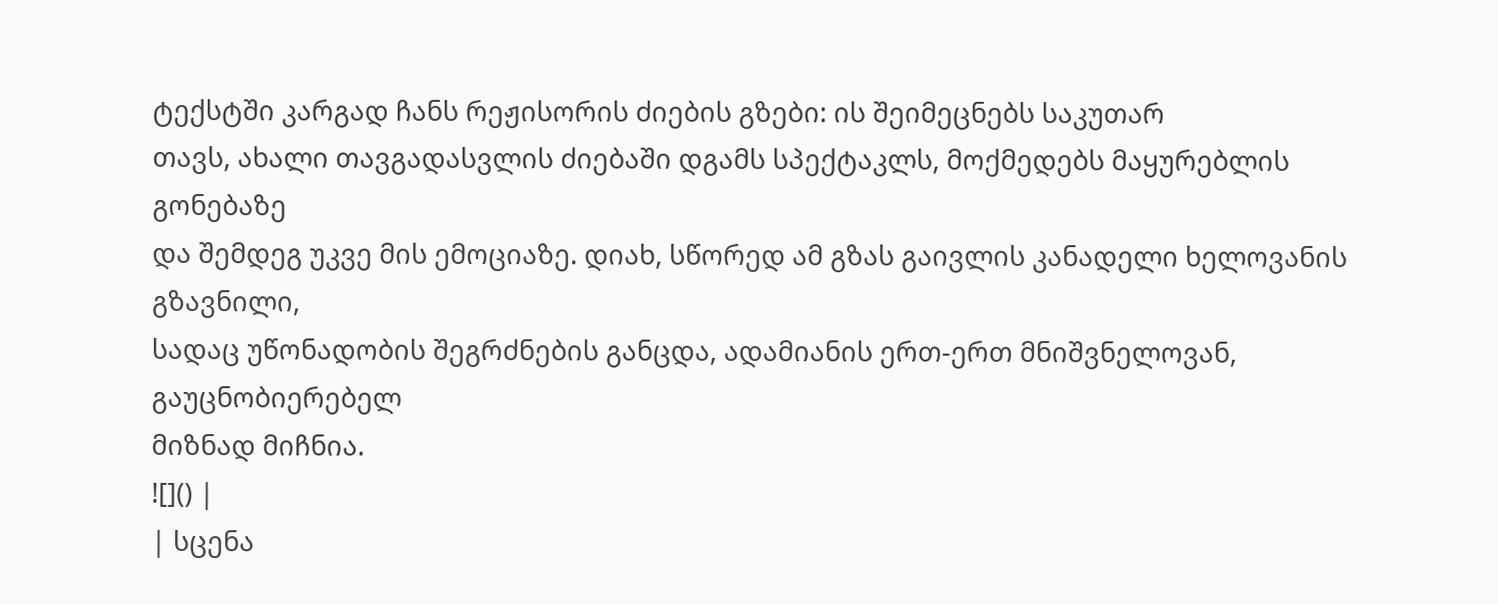ტექსტში კარგად ჩანს რეჟისორის ძიების გზები: ის შეიმეცნებს საკუთარ
თავს, ახალი თავგადასვლის ძიებაში დგამს სპექტაკლს, მოქმედებს მაყურებლის გონებაზე
და შემდეგ უკვე მის ემოციაზე. დიახ, სწორედ ამ გზას გაივლის კანადელი ხელოვანის გზავნილი,
სადაც უწონადობის შეგრძნების განცდა, ადამიანის ერთ-ერთ მნიშვნელოვან, გაუცნობიერებელ
მიზნად მიჩნია.
![]() |
| სცენა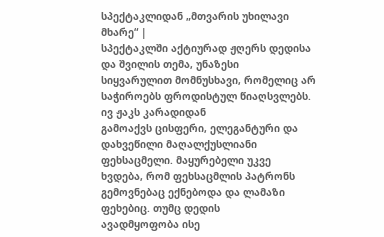სპექტაკლიდან „მთვარის უხილავი მხარე“ |
სპექტაკლში აქტიურად ჟღერს დედისა და შვილის თემა, უნაზესი
სიყვარულით მომნუსხავი, რომელიც არ საჭიროებს ფროდისტულ წიაღსვლებს. ივ ჟაკს კარადიდან
გამოაქვს ცისფერი, ელეგანტური და დახვეწილი მაღალქუსლიანი ფეხსაცმელი. მაყურებელი უკვე
ხვდება, რომ ფეხსაცმლის პატრონს გემოვნებაც ექნებოდა და ლამაზი ფეხებიც. თუმც დედის
ავადმყოფობა ისე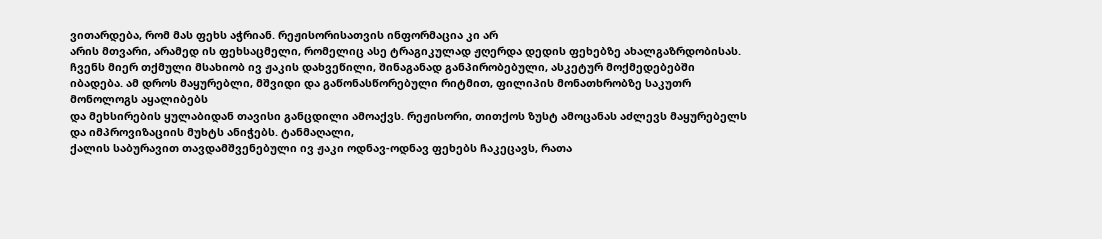ვითარდება, რომ მას ფეხს აჭრიან. რეჟისორისათვის ინფორმაცია კი არ
არის მთვარი, არამედ ის ფეხსაცმელი, რომელიც ასე ტრაგიკულად ჟღერდა დედის ფეხებზე ახალგაზრდობისას.
ჩვენს მიერ თქმული მსახიობ ივ ჟაკის დახვეწილი, შინაგანად განპირობებული, ასკეტურ მოქმედებებში
იბადება. ამ დროს მაყურებლი, მშვიდი და გაწონასწორებული რიტმით, ფილიპის მონათხრობზე საკუთრ მონოლოგს აყალიბებს
და მეხსირების ყულაბიდან თავისი განცდილი ამოაქვს. რეჟისორი, თითქოს ზუსტ ამოცანას აძლევს მაყურებელს
და იმპროვიზაციის მუხტს ანიჭებს. ტანმაღალი,
ქალის საბურავით თავდამშვენებული ივ ჟაკი ოდნავ-ოდნავ ფეხებს ჩაკეცავს, რათა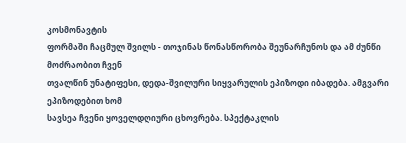კოსმონავტის
ფორმაში ჩაცმულ შვილს - თოჯინას წონასწორობა შეუნარჩუნოს და ამ ძუნწი მოძრაობით ჩვენ
თვალწინ უნატიფესი, დედა-შვილური სიყვარულის ეპიზოდი იბადება. ამგვარი ეპიზოდებით ხომ
სავსეა ჩვენი ყოველდღიური ცხოვრება. სპექტაკლის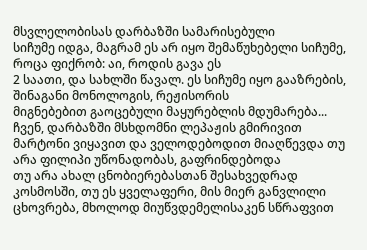მსვლელობისას დარბაზში სამარისებული
სიჩუმე იდგა, მაგრამ ეს არ იყო შემაწუხებელი სიჩუმე, როცა ფიქრობ: აი, როდის გავა ეს
2 საათი, და სახლში წავალ. ეს სიჩუმე იყო გააზრების, შინაგანი მონოლოგის, რეჟისორის
მიგნებებით გაოცებული მაყურებლის მდუმარება... ჩვენ, დარბაზში მსხდომნი ლეპაჟის გმირივით
მარტონი ვიყავით და ველოდებოდით მიაღწევდა თუ არა ფილიპი უწონადობას, გაფრინდებოდა
თუ არა ახალ ცნობიერებასთან შესახვედრად კოსმოსში, თუ ეს ყველაფერი, მის მიერ განვლილი
ცხოვრება, მხოლოდ მიუწვდემელისაკენ სწრაფვით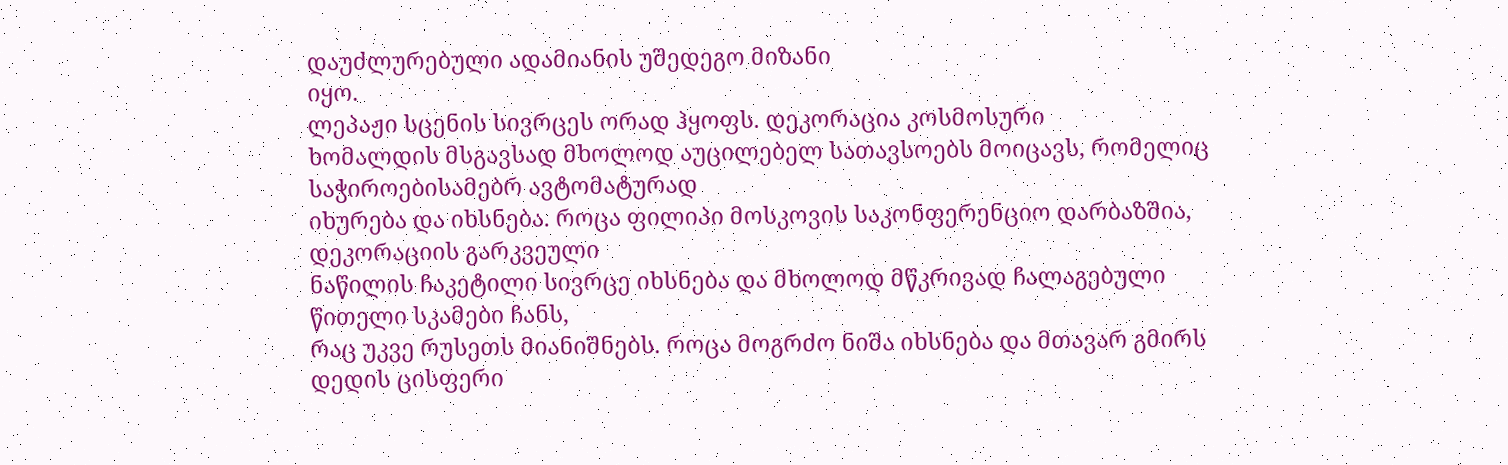დაუძლურებული ადამიანის უშედეგო მიზანი
იყო.
ლეპაჟი სცენის სივრცეს ორად ჰყოფს. დეკორაცია კოსმოსური
ხომალდის მსგავსად მხოლოდ აუცილებელ სათავსოებს მოიცავს, რომელიც საჭიროებისამებრ ავტომატურად
იხურება და იხსნება. როცა ფილიპი მოსკოვის საკონფერენციო დარბაზშია, დეკორაციის გარკვეული
ნაწილის ჩაკეტილი სივრცე იხსნება და მხოლოდ მწკრივად ჩალაგებული წითელი სკამები ჩანს,
რაც უკვე რუსეთს მიანიშნებს. როცა მოგრძო ნიშა იხსნება და მთავარ გმირს დედის ცისფერი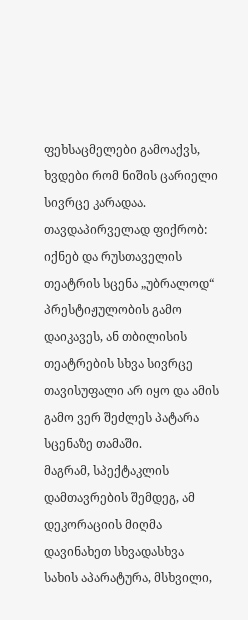ფეხსაცმელები გამოაქვს, ხვდები რომ ნიშის ცარიელი სივრცე კარადაა. თავდაპირველად ფიქრობ:
იქნებ და რუსთაველის თეატრის სცენა „უბრალოდ“ პრესტიჟულობის გამო დაიკავეს, ან თბილისის
თეატრების სხვა სივრცე თავისუფალი არ იყო და ამის გამო ვერ შეძლეს პატარა სცენაზე თამაში.
მაგრამ, სპექტაკლის დამთავრების შემდეგ, ამ დეკორაციის მიღმა დავინახეთ სხვადასხვა
სახის აპარატურა, მსხვილი,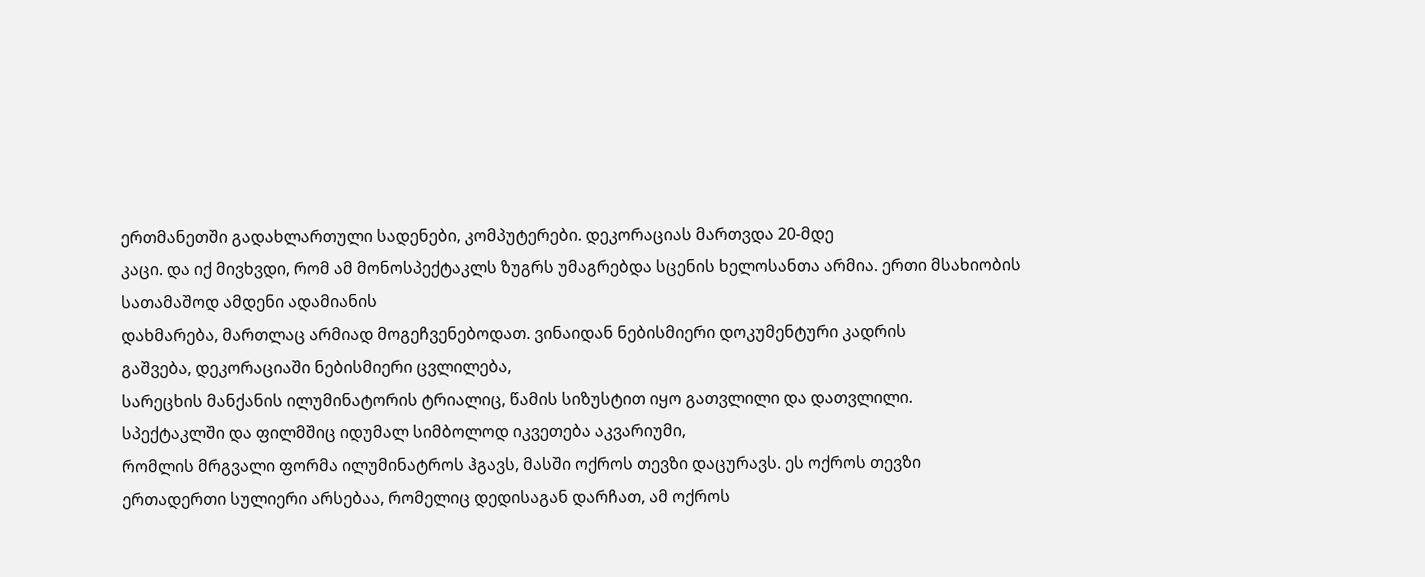ერთმანეთში გადახლართული სადენები, კომპუტერები. დეკორაციას მართვდა 20-მდე
კაცი. და იქ მივხვდი, რომ ამ მონოსპექტაკლს ზუგრს უმაგრებდა სცენის ხელოსანთა არმია. ერთი მსახიობის სათამაშოდ ამდენი ადამიანის
დახმარება, მართლაც არმიად მოგეჩვენებოდათ. ვინაიდან ნებისმიერი დოკუმენტური კადრის
გაშვება, დეკორაციაში ნებისმიერი ცვლილება,
სარეცხის მანქანის ილუმინატორის ტრიალიც, წამის სიზუსტით იყო გათვლილი და დათვლილი.
სპექტაკლში და ფილმშიც იდუმალ სიმბოლოდ იკვეთება აკვარიუმი,
რომლის მრგვალი ფორმა ილუმინატროს ჰგავს, მასში ოქროს თევზი დაცურავს. ეს ოქროს თევზი
ერთადერთი სულიერი არსებაა, რომელიც დედისაგან დარჩათ, ამ ოქროს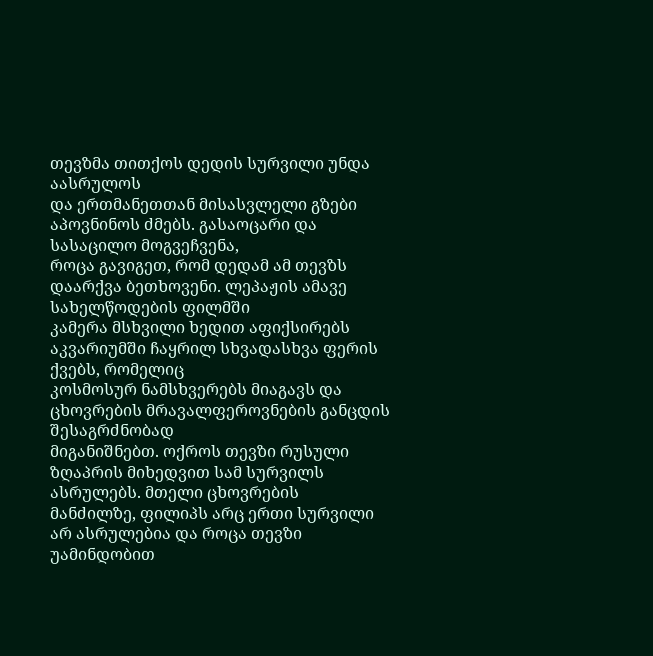თევზმა თითქოს დედის სურვილი უნდა აასრულოს
და ერთმანეთთან მისასვლელი გზები აპოვნინოს ძმებს. გასაოცარი და სასაცილო მოგვეჩვენა,
როცა გავიგეთ, რომ დედამ ამ თევზს დაარქვა ბეთხოვენი. ლეპაჟის ამავე სახელწოდების ფილმში
კამერა მსხვილი ხედით აფიქსირებს აკვარიუმში ჩაყრილ სხვადასხვა ფერის ქვებს, რომელიც
კოსმოსურ ნამსხვერებს მიაგავს და ცხოვრების მრავალფეროვნების განცდის შესაგრძნობად
მიგანიშნებთ. ოქროს თევზი რუსული ზღაპრის მიხედვით სამ სურვილს ასრულებს. მთელი ცხოვრების
მანძილზე, ფილიპს არც ერთი სურვილი არ ასრულებია და როცა თევზი უამინდობით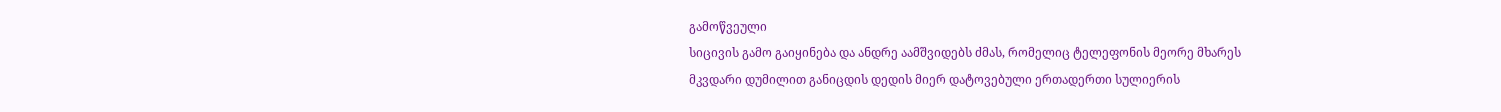გამოწვეული
სიცივის გამო გაიყინება და ანდრე აამშვიდებს ძმას, რომელიც ტელეფონის მეორე მხარეს
მკვდარი დუმილით განიცდის დედის მიერ დატოვებული ერთადერთი სულიერის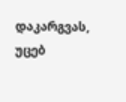დაკარგვას, უცებ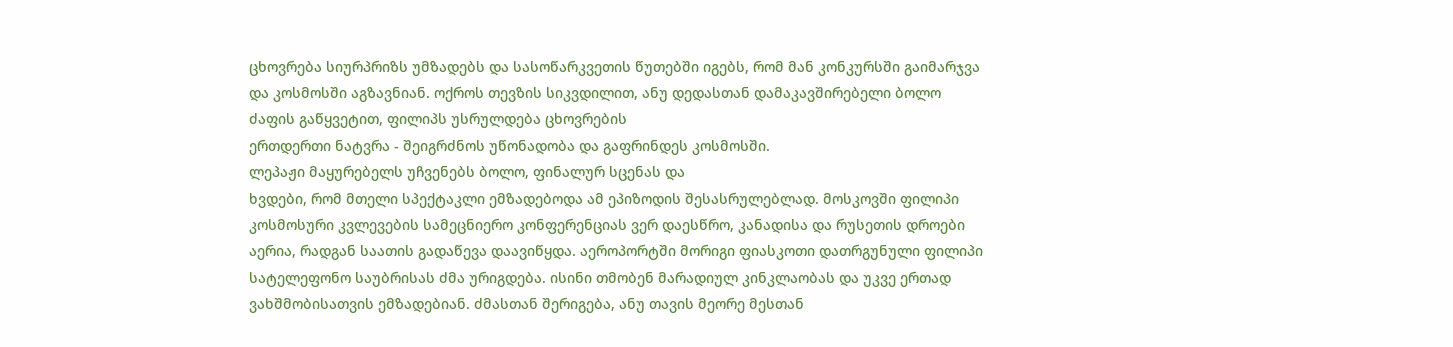ცხოვრება სიურპრიზს უმზადებს და სასოწარკვეთის წუთებში იგებს, რომ მან კონკურსში გაიმარჯვა
და კოსმოსში აგზავნიან. ოქროს თევზის სიკვდილით, ანუ დედასთან დამაკავშირებელი ბოლო
ძაფის გაწყვეტით, ფილიპს უსრულდება ცხოვრების
ერთდერთი ნატვრა - შეიგრძნოს უწონადობა და გაფრინდეს კოსმოსში.
ლეპაჟი მაყურებელს უჩვენებს ბოლო, ფინალურ სცენას და
ხვდები, რომ მთელი სპექტაკლი ემზადებოდა ამ ეპიზოდის შესასრულებლად. მოსკოვში ფილიპი
კოსმოსური კვლევების სამეცნიერო კონფერენციას ვერ დაესწრო, კანადისა და რუსეთის დროები
აერია, რადგან საათის გადაწევა დაავიწყდა. აეროპორტში მორიგი ფიასკოთი დათრგუნული ფილიპი
სატელეფონო საუბრისას ძმა ურიგდება. ისინი თმობენ მარადიულ კინკლაობას და უკვე ერთად
ვახშმობისათვის ემზადებიან. ძმასთან შერიგება, ანუ თავის მეორე მესთან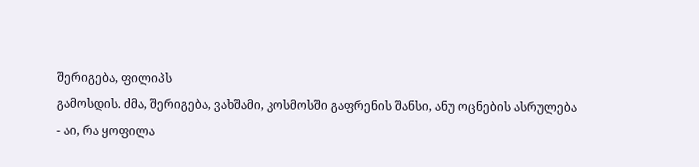შერიგება, ფილიპს
გამოსდის. ძმა, შერიგება, ვახშამი, კოსმოსში გაფრენის შანსი, ანუ ოცნების ასრულება
- აი, რა ყოფილა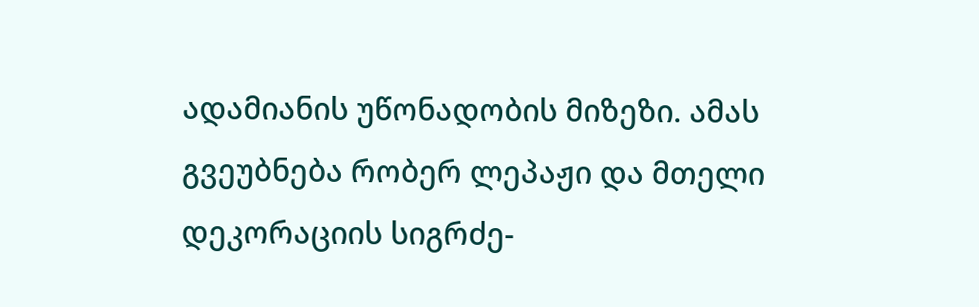ადამიანის უწონადობის მიზეზი. ამას გვეუბნება რობერ ლეპაჟი და მთელი
დეკორაციის სიგრძე-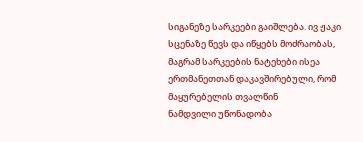სიგანეზე სარკეები გაიშლება. ივ ჟაკი სცენაზე წევს და იწყებს მოძრაობას,
მაგრამ სარკეების ნატეხები ისეა ერთმანეთთან დაკავშირებული, რომ მაყურებელის თვალწინ
ნამდვილი უწონადობა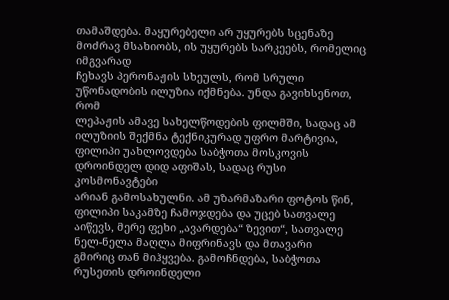თამაშდება. მაყურებელი არ უყურებს სცენაზე მოძრავ მსახიობს, ის უყურებს სარკეებს, რომელიც იმგვარად
ჩეხავს პერონაჟის სხეულს, რომ სრული უწონადობის ილუზია იქმნება. უნდა გავიხსენოთ, რომ
ლეპაჟის ამავე სახელწოდების ფილმში, სადაც ამ ილუზიის შექმნა ტექნიკურად უფრო მარტივია,
ფილიპი უახლოვდება საბჭოთა მოსკოვის დროინდელ დიდ აფიშას, სადაც რუსი კოსმონავტები
არიან გამოსახულნი. ამ უზარმაზარი ფოტოს წინ, ფილიპი საკამზე ჩამოჯდება და უცებ სათვალე
აიწევს, მერე ფეხი „ავარდება“ ზევით“, სათვალე ნელ-ნელა მაღლა მიფრინავს და მთავარი
გმირიც თან მიჰყვება. გამოჩნდება, საბჭოთა რუსეთის დროინდელი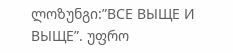ლოზუნგი:”ВСЕ ВЫЩЕ И
ВЫЩЕ”. უფრო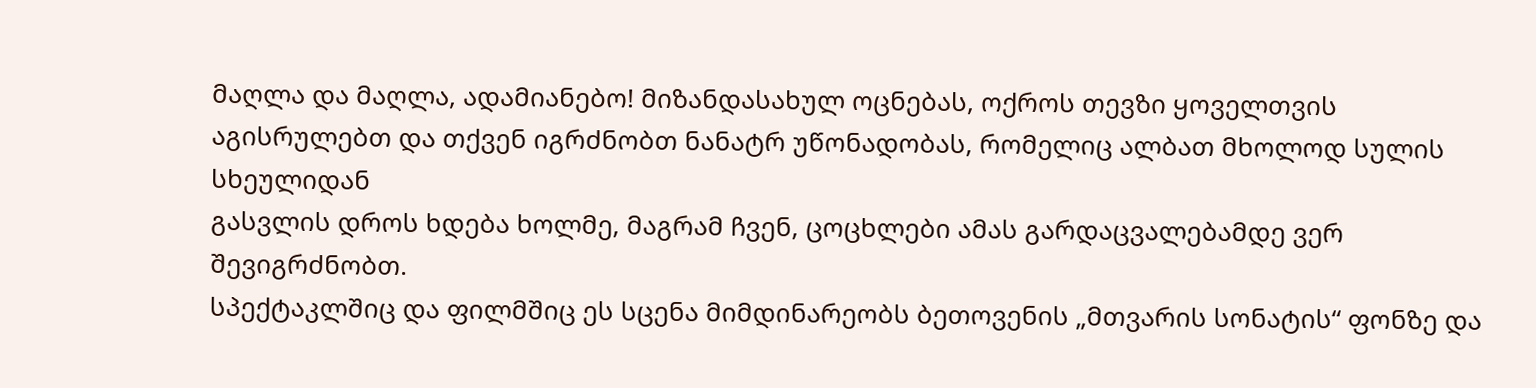მაღლა და მაღლა, ადამიანებო! მიზანდასახულ ოცნებას, ოქროს თევზი ყოველთვის
აგისრულებთ და თქვენ იგრძნობთ ნანატრ უწონადობას, რომელიც ალბათ მხოლოდ სულის სხეულიდან
გასვლის დროს ხდება ხოლმე, მაგრამ ჩვენ, ცოცხლები ამას გარდაცვალებამდე ვერ შევიგრძნობთ.
სპექტაკლშიც და ფილმშიც ეს სცენა მიმდინარეობს ბეთოვენის „მთვარის სონატის“ ფონზე და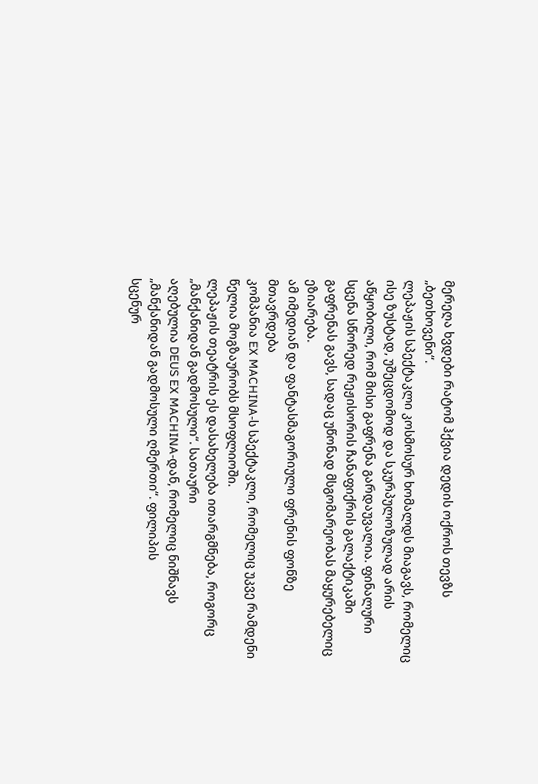მერეღა ხვდები რატომ ჰქვია დედის ოქროს თევზს „ბეთხოვენი“.
ლეპაჟის სპექტაკლი კოსმოსურ ხომალდს მიაგავს, რომელიც
ისე ზუსტად, უშეცდომოდ და სკურპულოზულად არის აწყობილი, რომ მისი გაფრენა გარდაუვალია. ფინალური სცენა სწორედ რეჟისორის ჩანაფიქრის გალაქტიკაში
გაფრენას გავს, სადაც უწონად მსგომარეობას მაყურებელიც ეზიარება.
ამ იმედიან და ფანტასმაგორიული ფრენის ფონზე მთავრდება
კომპანია EX MACHINA-ს სპექტაკლი, რომელიც უკვე რამდენი წელია მოგზაურობს მსოფლიოში.
ლეპაჟის თეატრის ეს დასახელება ითარგმნება, როგორც „მანქანიდან გადმოსული“. სათაური
აღებულია DEUS EX MACHINA-დან, რომელიც ნიშნავს „მანქანიდან გადმოსული ღმერთი“. ფილიპის
სცენურ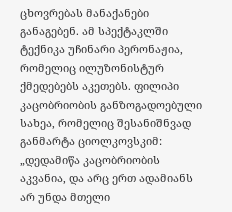ცხოვრებას მანაქანები განაგებენ. ამ სპექტაკლში ტექნიკა უჩინარი პერონაჟია,
რომელიც ილუზონისტურ ქმედებებს აკეთებს. ფილიპი
კაცობრიობის განზოგადოებული სახეა, რომელიც შესანიშნვად განმარტა ციოლკოვსკიმ:
„დედამიწა კაცობრიობის აკვანია, და არც ერთ ადამიანს არ უნდა მთელი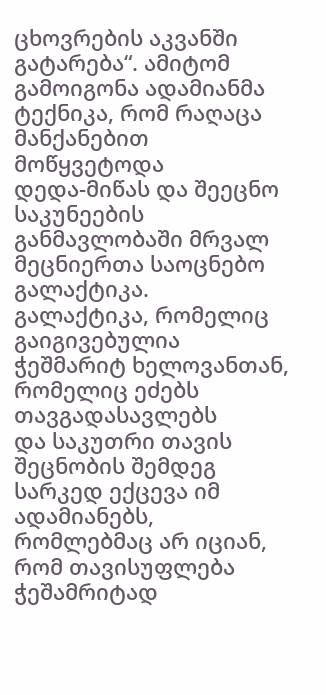ცხოვრების აკვანში
გატარება“. ამიტომ გამოიგონა ადამიანმა ტექნიკა, რომ რაღაცა მანქანებით მოწყვეტოდა
დედა-მიწას და შეეცნო საკუნეების განმავლობაში მრვალ მეცნიერთა საოცნებო გალაქტიკა.
გალაქტიკა, რომელიც გაიგივებულია ჭეშმარიტ ხელოვანთან, რომელიც ეძებს თავგადასავლებს
და საკუთრი თავის შეცნობის შემდეგ სარკედ ექცევა იმ ადამიანებს, რომლებმაც არ იციან,
რომ თავისუფლება ჭეშამრიტად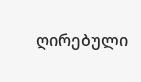ღირებული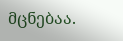მცნებაა.